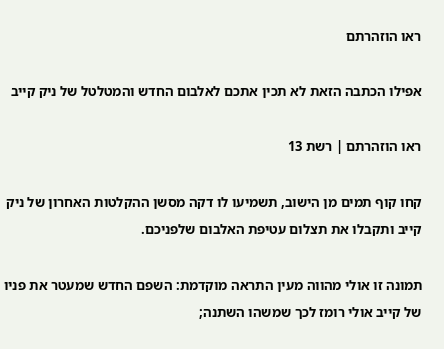ראו הוזהרתם

אפילו הכתבה הזאת לא תכין אתכם לאלבום החדש והמטלטל של ניק קייב

ראו הוזהרתם | רשת 13

קחו קוף תמים מן הישוב, תשמיעו לו דקה מסשן ההקלטות האחרון של ניק קייב ותקבלו את תצלום עטיפת האלבום שלפניכם.

תמונה זו אולי מהווה מעין התראה מוקדמת: השפם החדש שמעטר את פניו של קייב אולי רומז לכך שמשהו השתנה;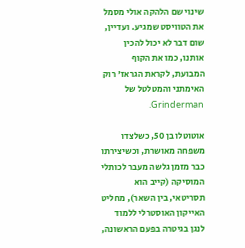שינוי שם הלהקה אולי מסמל את הטוויסט שמגיע. ועדיין, שום דבר לא יכול להכין אותנו, כמו את הקוף המבועת, לקראת הגראז' רוק האימתני והמטלטל של Grinderman.

אוטוטלו בן 50, כשלצדו משפחה מאושרת, וכשיצירתו כבר מזמן גלשה מעבר לכותלי המוסיקה (קייב הוא תסריטאי, בין השאר), מחליט האייקון האוסטרלי ללמוד לנגן בגיטרה בפעם הראשונה,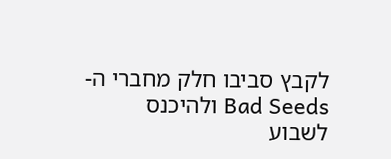לקבץ סביבו חלק מחברי ה- Bad Seeds ולהיכנס לשבוע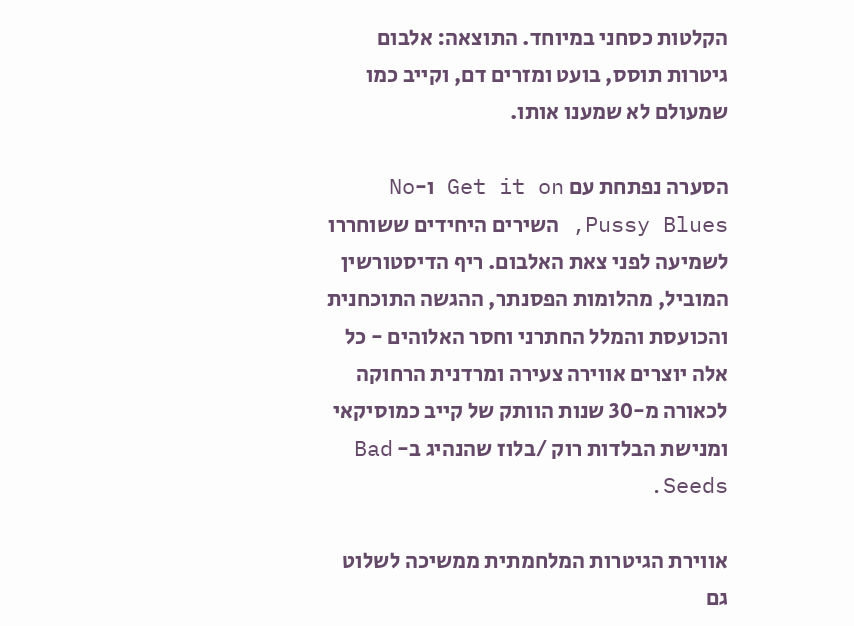הקלטות כסחני במיוחד. התוצאה: אלבום גיטרות תוסס, בועט ומזרים דם, וקייב כמו שמעולם לא שמענו אותו.

הסערה נפתחת עם Get it on ו-No Pussy Blues, השירים היחידים ששוחררו לשמיעה לפני צאת האלבום. ריף הדיסטורשין המוביל, מהלומות הפסנתר, ההגשה התוכחנית והכועסת והמלל החתרני וחסר האלוהים - כל אלה יוצרים אווירה צעירה ומרדנית הרחוקה לכאורה מ-30 שנות הוותק של קייב כמוסיקאי ומנישת הבלדות רוק /בלוז שהנהיג ב- Bad Seeds.

אווירת הגיטרות המלחמתית ממשיכה לשלוט גם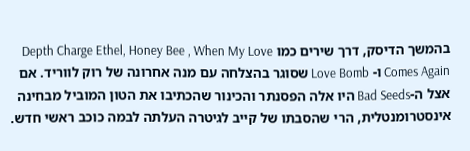בהמשך הדיסק, דרך שירים כמו Depth Charge Ethel, Honey Bee , When My Love Comes Again ו- Love Bomb שסוגר בהצלחה עם מנה אחרונה של רוק לווריד. אם אצל ה-Bad Seeds היו אלה הפסנתר והכינור שהכתיבו את הטון המוביל מבחינה אינסטרומנטלית, הרי שהסבתו של קייב לגיטרה העלתה לבמה כוכב ראשי חדש.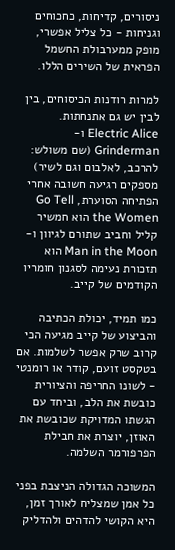ניסורים, קדיחות, כחכוחים וגניחות - כל צליל אפשרי, מופק ממערבולת החשמל הפראית של השירים הללו.

למרות רודנות הכיסוחים, בין לבין יש גם אתנחתות. Electric Alice ו- Grinderman (שם משולש: להרכב, לאלבום וגם לשיר) מספקים רגיעה חשובה אחרי הפתיחה הסוערת, Go Tell the Women הוא חמשיר קליל וחביב שתורם לגיוון ו- Man in the Moon הוא תזכורת נעימה לסגנון חומריו הקודמים של קייב.

כמו תמיד, יכולת הכתיבה והביצוע של קייב מגיעה הכי קרוב שרק אפשר לשלמות. אם בטקסט זועם, קודר או רומנטי - לשונו החריפה והציורית כובשת את הלב, וביחד עם הגשתו המדויקת שכובשת את האוזן, יוצרת את חבילת הפרפורמר השלמה.

המשוכה הגדולה הניצבת בפני כל אמן שמצליח לאורך זמן, היא הקושי להדהים ולהדליק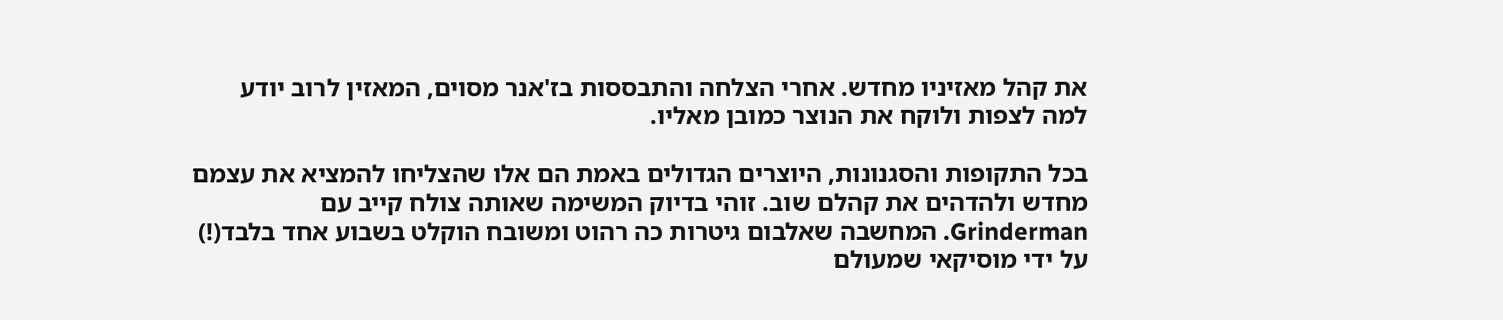את קהל מאזיניו מחדש. אחרי הצלחה והתבססות בז'אנר מסוים, המאזין לרוב יודע למה לצפות ולוקח את הנוצר כמובן מאליו.

בכל התקופות והסגנונות, היוצרים הגדולים באמת הם אלו שהצליחו להמציא את עצמם מחדש ולהדהים את קהלם שוב. זוהי בדיוק המשימה שאותה צולח קייב עם Grinderman. המחשבה שאלבום גיטרות כה רהוט ומשובח הוקלט בשבוע אחד בלבד(!) על ידי מוסיקאי שמעולם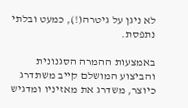לא ניגן על גיטרה(!), כמעט ובלתי נתפסת.

באמצעות ההמרה הסגנונית והביצוע המושלם קייב משתדרג כיוצר, משדרג את מאזיניו ומדגיש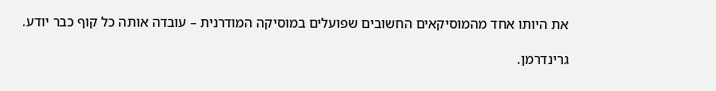את היותו אחד מהמוסיקאים החשובים שפועלים במוסיקה המודרנית – עובדה אותה כל קוף כבר יודע.

גרינדרמן.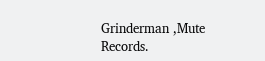Grinderman ,Mute Records.